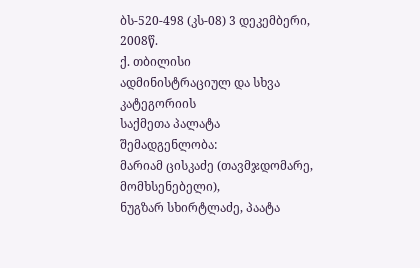ბს-520-498 (კს-08) 3 დეკემბერი, 2008წ.
ქ. თბილისი
ადმინისტრაციულ და სხვა კატეგორიის
საქმეთა პალატა
შემადგენლობა:
მარიამ ცისკაძე (თავმჯდომარე, მომხსენებელი),
ნუგზარ სხირტლაძე, პაატა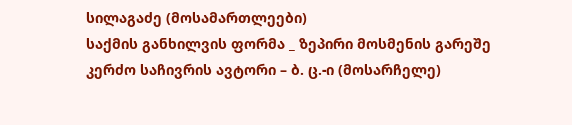სილაგაძე (მოსამართლეები)
საქმის განხილვის ფორმა _ ზეპირი მოსმენის გარეშე
კერძო საჩივრის ავტორი – ბ. ც.-ი (მოსარჩელე)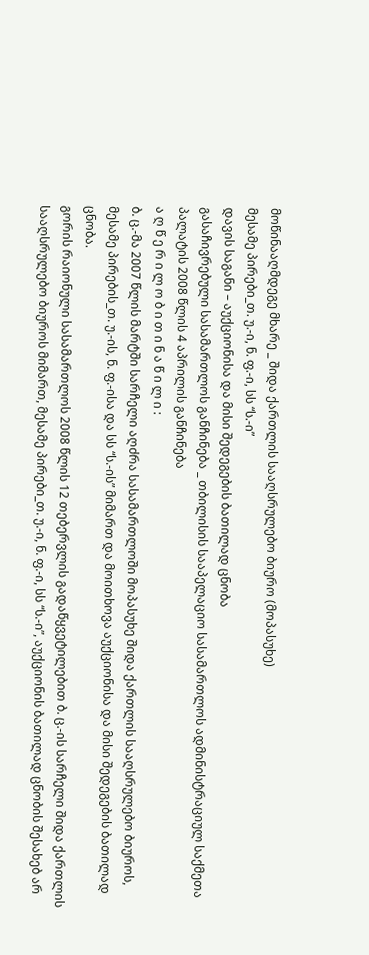მოწინააღმდეგე მხარე _ შიდა ქართლის სააღსრულებო ბიურო (მოპასუხე)
მესამე პირები_თ. უ.-ი, ნ. ფ.-ი, სს “ს.-ი”
დავის საგანი – აუქციონისა და მისი შედეგების ბათილად ცნობა
გასაჩივრებული სასამართლოს განჩინება _ თბილისის სააპელაციო სასამართლოს ადმინისტრაციულ საქმეთა პალატის 2008 წლის 4 აპრილის განჩინება
ა ღ წ ე რ ი ლ ო ბ ი თ ი ნ ა წ ი ლ ი :
ბ. ც.-მა 2007 წლის მარტში სარჩელი აღძრა სასამართლოში მოპასუხე შიდა ქართლის სააღსრულებო ბიუროს, მესამე პირების_თ. უ.-ის, ნ. ფ.-ისა და სს “ს.-ის” მიმართ და მოითხოვა აუქციონისა და მისი შედეგების ბათილად ცნობა.
გორის რაიონული სასამართლოს 2008 წლის 12 თებერვლის გადაწყვეტილებით ბ. ც.-ის სარჩელი შიდა ქართლის სააღსრულებო ბიუროს მიმართ, მესამე პირები_თ. უ.-ი, ნ. ფ.-ი, სს “ს.-ი”, აუქციონის ბათილად ცნობის შესახებ არ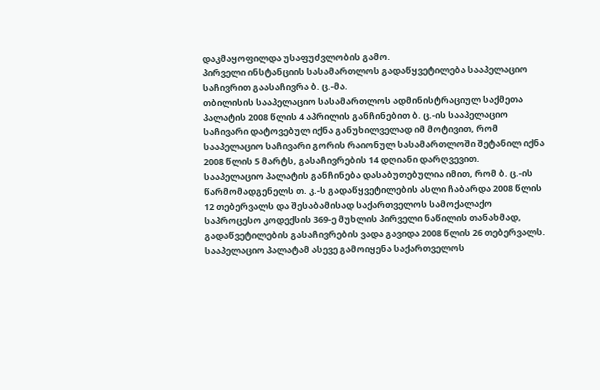დაკმაყოფილდა უსაფუძვლობის გამო.
პირველი ინსტანციის სასამართლოს გადაწყვეტილება სააპელაციო საჩივრით გაასაჩივრა ბ. ც.-მა.
თბილისის სააპელაციო სასამართლოს ადმინისტრაციულ საქმეთა პალატის 2008 წლის 4 აპრილის განჩინებით ბ. ც.-ის სააპელაციო საჩივარი დატოვებულ იქნა განუხილველად იმ მოტივით, რომ სააპელაციო საჩივარი გორის რაიონულ სასამართლოში შეტანილ იქნა 2008 წლის 5 მარტს, გასაჩივრების 14 დღიანი დარღვევით.
სააპელაციო პალატის განჩინება დასაბუთებულია იმით, რომ ბ. ც.-ის წარმომადგენელს თ. კ.-ს გადაწყვეტილების ასლი ჩაბარდა 2008 წლის 12 თებერვალს და შესაბამისად საქართველოს სამოქალაქო საპროცესო კოდექსის 369-ე მუხლის პირველი ნაწილის თანახმად, გადაწვეტილების გასაჩივრების ვადა გავიდა 2008 წლის 26 თებერვალს.
სააპელაციო პალატამ ასევე გამოიყენა საქართველოს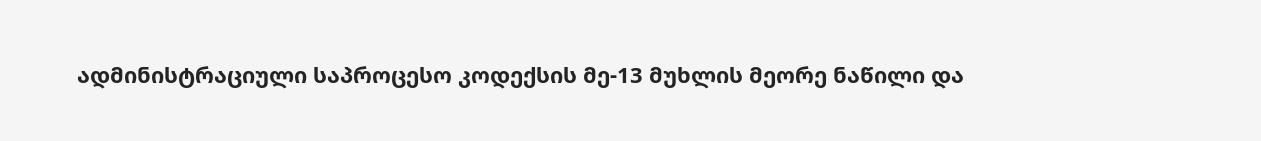ადმინისტრაციული საპროცესო კოდექსის მე-13 მუხლის მეორე ნაწილი და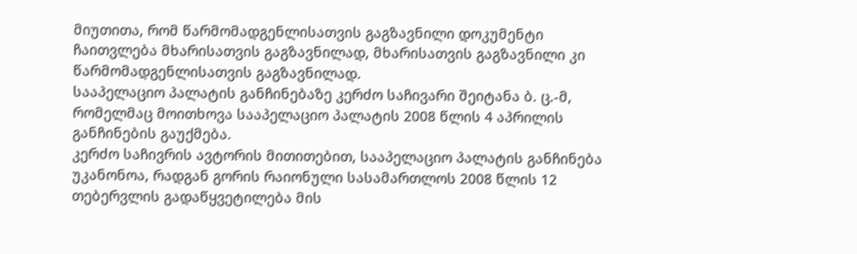მიუთითა, რომ წარმომადგენლისათვის გაგზავნილი დოკუმენტი ჩაითვლება მხარისათვის გაგზავნილად, მხარისათვის გაგზავნილი კი წარმომადგენლისათვის გაგზავნილად.
სააპელაციო პალატის განჩინებაზე კერძო საჩივარი შეიტანა ბ. ც.-მ, რომელმაც მოითხოვა სააპელაციო პალატის 2008 წლის 4 აპრილის განჩინების გაუქმება.
კერძო საჩივრის ავტორის მითითებით, სააპელაციო პალატის განჩინება უკანონოა, რადგან გორის რაიონული სასამართლოს 2008 წლის 12 თებერვლის გადაწყვეტილება მის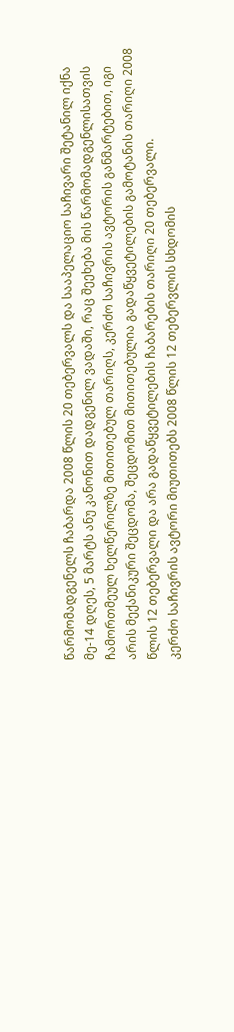წარმომადგენელს ჩაბარდა 2008 წლის 20 თებერვალს და სააპელაციო საჩივარი შეტანილ იქნა მე-14 დღეს, 5 მარტს ანუ კანონით დადგენილ ვადაში, რაც შეეხება მის წარმომადგენლისათვის ჩამორთმეულ ხელწერილზე მითითებულ თარიღს, კერძო საჩივრის ავტორის განმარტებით, იგი არის მექანიკური შეცდომა, შეცდომით მითითებულია გადაწყვეტილების გამოტანის თარიღი 2008 წლის 12 თებერვალი და არა გადაწყვეტილების ჩაბარების თარიღი 20 თებერვალი.
კერძო საჩივრის ავტორი მიუთითებს 2008 წლის 12 თებერვლის სხდომის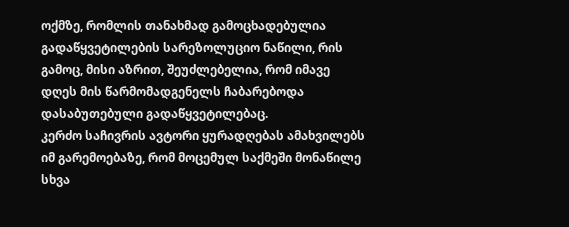ოქმზე, რომლის თანახმად გამოცხადებულია გადაწყვეტილების სარეზოლუციო ნაწილი, რის გამოც, მისი აზრით, შეუძლებელია, რომ იმავე დღეს მის წარმომადგენელს ჩაბარებოდა დასაბუთებული გადაწყვეტილებაც.
კერძო საჩივრის ავტორი ყურადღებას ამახვილებს იმ გარემოებაზე, რომ მოცემულ საქმეში მონაწილე სხვა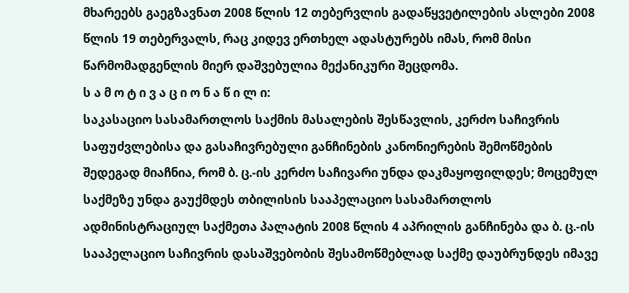მხარეებს გაეგზავნათ 2008 წლის 12 თებერვლის გადაწყვეტილების ასლები 2008 წლის 19 თებერვალს, რაც კიდევ ერთხელ ადასტურებს იმას, რომ მისი წარმომადგენლის მიერ დაშვებულია მექანიკური შეცდომა.
ს ა მ ო ტ ი ვ ა ც ი ო ნ ა წ ი ლ ი:
საკასაციო სასამართლოს საქმის მასალების შესწავლის, კერძო საჩივრის საფუძვლებისა და გასაჩივრებული განჩინების კანონიერების შემოწმების შედეგად მიაჩნია, რომ ბ. ც.-ის კერძო საჩივარი უნდა დაკმაყოფილდეს; მოცემულ საქმეზე უნდა გაუქმდეს თბილისის სააპელაციო სასამართლოს ადმინისტრაციულ საქმეთა პალატის 2008 წლის 4 აპრილის განჩინება და ბ. ც.-ის სააპელაციო საჩივრის დასაშვებობის შესამოწმებლად საქმე დაუბრუნდეს იმავე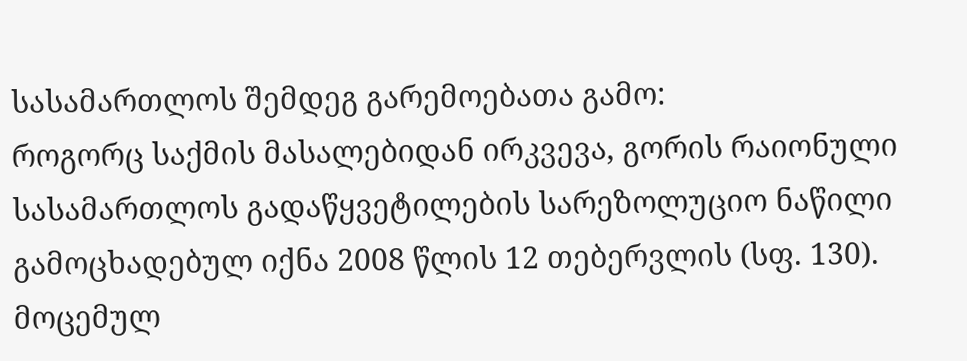სასამართლოს შემდეგ გარემოებათა გამო:
როგორც საქმის მასალებიდან ირკვევა, გორის რაიონული სასამართლოს გადაწყვეტილების სარეზოლუციო ნაწილი გამოცხადებულ იქნა 2008 წლის 12 თებერვლის (სფ. 130).
მოცემულ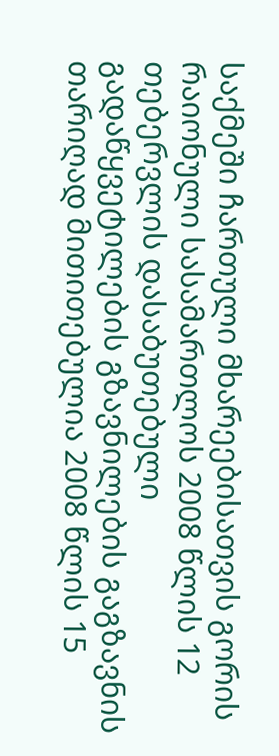საქმეში ჩართული მხარეებისათვის გორის რაიონული სასამართლოს 2008 წლის 12 თებერვლის დასაბუთებული გადაწყვეტილების გზავნილების გაგზავნის თარიღად მითითებულია 2008 წლის 15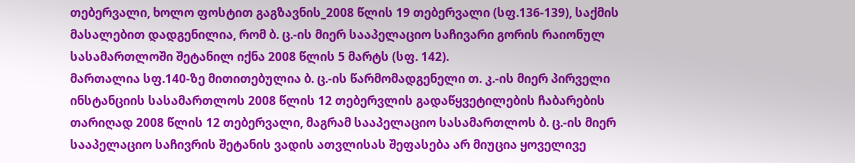თებერვალი, ხოლო ფოსტით გაგზავნის_2008 წლის 19 თებერვალი (სფ.136-139), საქმის მასალებით დადგენილია, რომ ბ. ც.-ის მიერ სააპელაციო საჩივარი გორის რაიონულ სასამართლოში შეტანილ იქნა 2008 წლის 5 მარტს (სფ. 142).
მართალია სფ.140-ზე მითითებულია ბ. ც.-ის წარმომადგენელი თ. კ.-ის მიერ პირველი ინსტანციის სასამართლოს 2008 წლის 12 თებერვლის გადაწყვეტილების ჩაბარების თარიღად 2008 წლის 12 თებერვალი, მაგრამ სააპელაციო სასამართლოს ბ. ც.-ის მიერ სააპელაციო საჩივრის შეტანის ვადის ათვლისას შეფასება არ მიუცია ყოველივე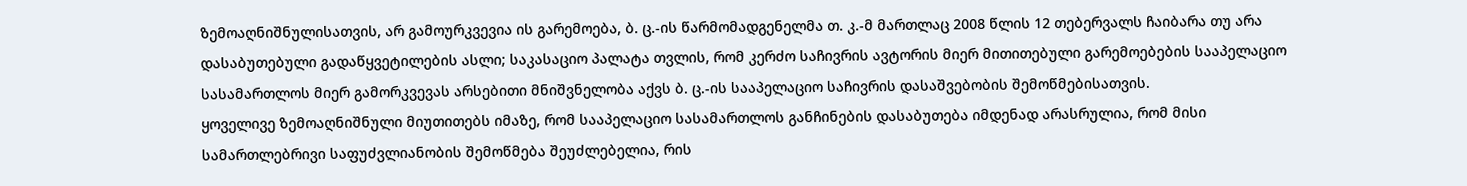ზემოაღნიშნულისათვის, არ გამოურკვევია ის გარემოება, ბ. ც.-ის წარმომადგენელმა თ. კ.-მ მართლაც 2008 წლის 12 თებერვალს ჩაიბარა თუ არა დასაბუთებული გადაწყვეტილების ასლი; საკასაციო პალატა თვლის, რომ კერძო საჩივრის ავტორის მიერ მითითებული გარემოებების სააპელაციო სასამართლოს მიერ გამორკვევას არსებითი მნიშვნელობა აქვს ბ. ც.-ის სააპელაციო საჩივრის დასაშვებობის შემოწმებისათვის.
ყოველივე ზემოაღნიშნული მიუთითებს იმაზე, რომ სააპელაციო სასამართლოს განჩინების დასაბუთება იმდენად არასრულია, რომ მისი სამართლებრივი საფუძვლიანობის შემოწმება შეუძლებელია, რის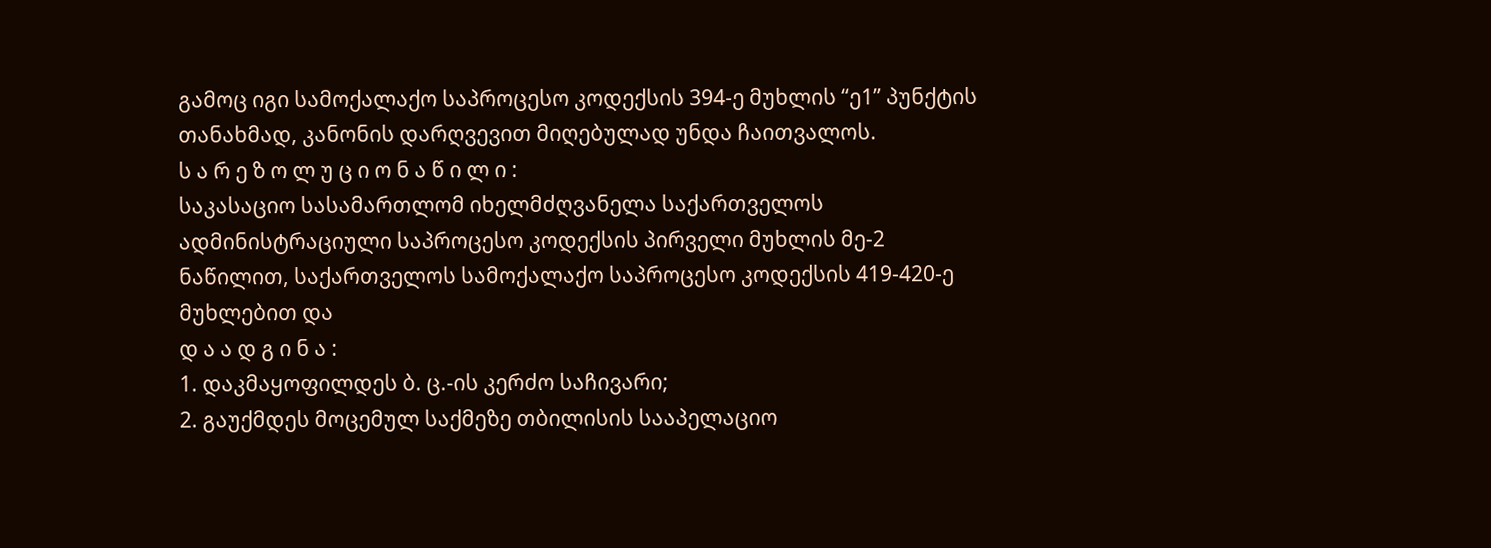გამოც იგი სამოქალაქო საპროცესო კოდექსის 394-ე მუხლის “ე1” პუნქტის თანახმად, კანონის დარღვევით მიღებულად უნდა ჩაითვალოს.
ს ა რ ე ზ ო ლ უ ც ი ო ნ ა წ ი ლ ი :
საკასაციო სასამართლომ იხელმძღვანელა საქართველოს ადმინისტრაციული საპროცესო კოდექსის პირველი მუხლის მე-2 ნაწილით, საქართველოს სამოქალაქო საპროცესო კოდექსის 419-420-ე მუხლებით და
დ ა ა დ გ ი ნ ა :
1. დაკმაყოფილდეს ბ. ც.-ის კერძო საჩივარი;
2. გაუქმდეს მოცემულ საქმეზე თბილისის სააპელაციო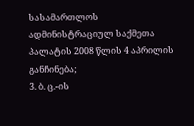სასამართლოს ადმინისტრაციულ საქმეთა პალატის 2008 წლის 4 აპრილის განჩინება;
3. ბ. ც.-ის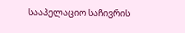სააპელაციო საჩივრის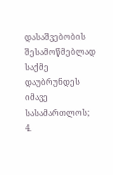დასაშვებობის შესამოწმებლად საქმე დაუბრუნდეს იმავე სასამართლოს;
4.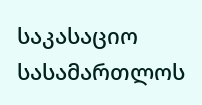საკასაციო სასამართლოს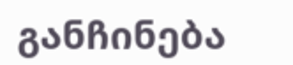განჩინება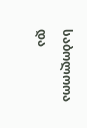საბოლოოა და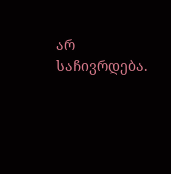არ საჩივრდება.